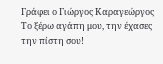Γράφει ο Γιώργος Καραγεώργος
Το ξέρω αγάπη μου, την έχασες την πίστη σου!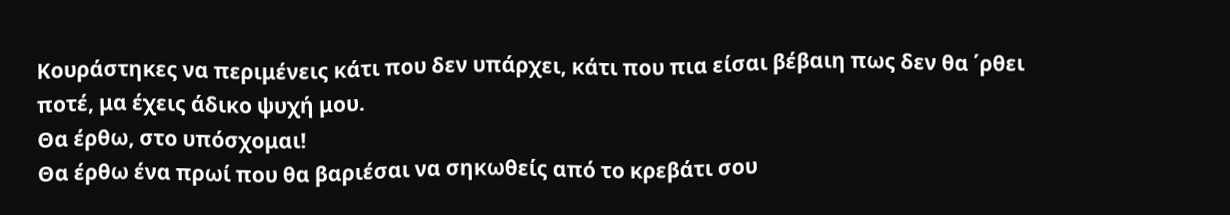Κουράστηκες να περιμένεις κάτι που δεν υπάρχει, κάτι που πια είσαι βέβαιη πως δεν θα ΄ρθει ποτέ, μα έχεις άδικο ψυχή μου.
Θα έρθω, στο υπόσχομαι!
Θα έρθω ένα πρωί που θα βαριέσαι να σηκωθείς από το κρεβάτι σου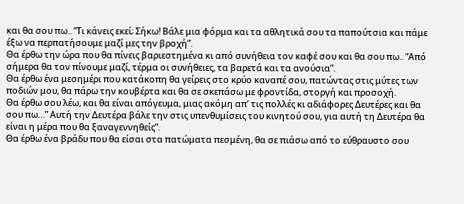και θα σου πω.. “Τι κάνεις εκεί; Σήκω! Βάλε μια φόρμα και τα αθλητικά σου τα παπούτσια και πάμε έξω να περπατήσουμε μαζί μες την βροχή”.
Θα έρθω την ώρα που θα πίνεις βαριεστημένα κι από συνήθεια τον καφέ σου και θα σου πω.. “Από σήμερα θα τον πίνουμε μαζί, τέρμα οι συνήθειες, τα βαρετά και τα ανούσια”.
Θα έρθω ένα μεσημέρι που κατάκοπη θα γείρεις στο κρύο καναπέ σου, πατώντας στις μύτες των ποδιών μου, θα πάρω την κουβέρτα και θα σε σκεπάσω με φροντίδα, στοργή και προσοχή.
Θα έρθω σου λέω, και θα είναι απόγευμα, μιας ακόμη απ’ τις πολλές κι αδιάφορες Δευτέρες και θα σου πω…” Αυτή την Δευτέρα βάλε την στις υπενθυμίσεις του κινητού σου, για αυτή τη Δευτέρα θα είναι η μέρα που θα ξαναγεννηθείς”.
Θα έρθω ένα βράδυ που θα είσαι στα πατώματα πεσμένη, θα σε πιάσω από το εύθραυστο σου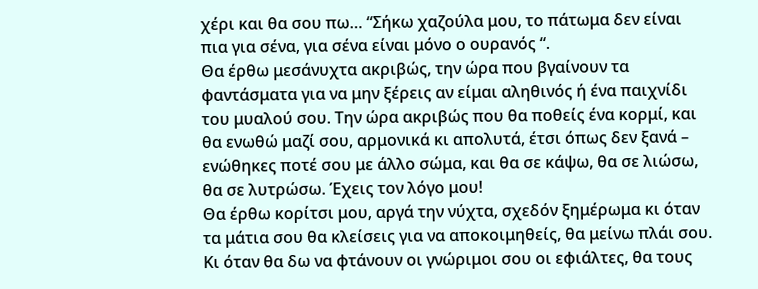χέρι και θα σου πω… “Σήκω χαζούλα μου, το πάτωμα δεν είναι πια για σένα, για σένα είναι μόνο ο ουρανός “.
Θα έρθω μεσάνυχτα ακριβώς, την ώρα που βγαίνουν τα φαντάσματα για να μην ξέρεις αν είμαι αληθινός ή ένα παιχνίδι του μυαλού σου. Την ώρα ακριβώς που θα ποθείς ένα κορμί, και θα ενωθώ μαζί σου, αρμονικά κι απολυτά, έτσι όπως δεν ξανά – ενώθηκες ποτέ σου με άλλο σώμα, και θα σε κάψω, θα σε λιώσω, θα σε λυτρώσω. Έχεις τον λόγο μου!
Θα έρθω κορίτσι μου, αργά την νύχτα, σχεδόν ξημέρωμα κι όταν τα μάτια σου θα κλείσεις για να αποκοιμηθείς, θα μείνω πλάι σου. Κι όταν θα δω να φτάνουν οι γνώριμοι σου οι εφιάλτες, θα τους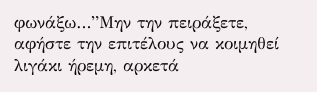φωνάξω…”Μην την πειράξετε, αφήστε την επιτέλους να κοιμηθεί λιγάκι ήρεμη, αρκετά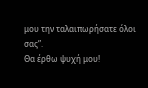μου την ταλαιπωρήσατε όλοι σας”.
Θα έρθω ψυχή μου!